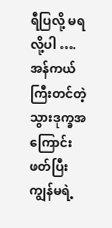ရီပြလို့ မရလို့ပါ ….
အန်ကယ်ကြီးတင်တဲ့ သွားဒုက္ခအကြောင်းဖတ်ပြီး ကျွန်မရဲ့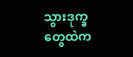သွားဒုက္ခတွေထဲက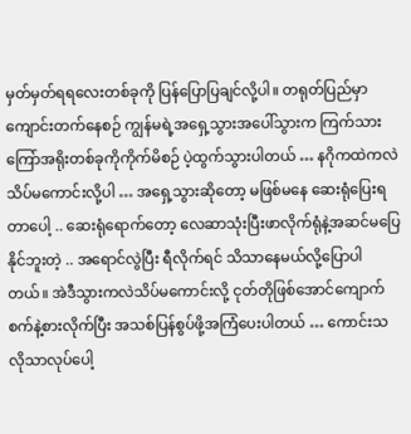မှတ်မှတ်ရရလေးတစ်ခုကို ပြန်ပြောပြချင်လို့ပါ။ တရုတ်ပြည်မှာ ကျောင်းတက်နေစဉ် ကျွန်မရဲ့အရှေ့သွားအပေါ်သွားက ကြက်သားကြော်အရိုးတစ်ခုကိုကိုက်မိစဉ် ပဲ့ထွက်သွားပါတယ် … နဂိုကထဲကလဲ သိပ်မကောင်းလို့ပါ … အရှေ့သွားဆိုတော့ မဖြစ်မနေ ဆေးရုံပြေးရတာပေါ့ .. ဆေးရုံရောက်တော့ လေဆာသုံးပြီးဖာလိုက်ရုံနဲ့အဆင်မပြေနိုင်ဘူးတဲ့ .. အရောင်လွဲပြီး ရီလိုက်ရင် သိသာနေမယ်လို့ပြောပါတယ်။ အဲဒီသွားကလဲသိပ်မကောင်းလို့ ငုတ်တိုဖြစ်အောင်ကျောက်စက်နဲ့စားလိုက်ပြီး အသစ်ပြန်စွပ်ဖို့အကြံပေးပါတယ် … ကောင်းသလိုသာလုပ်ပေါ့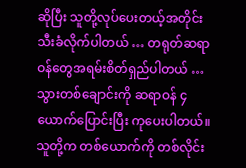ဆိုပြီး သူတို့လုပ်ပေးတယ့်အတိုင်း သီးခံလိုက်ပါတယ် … တရုတ်ဆရာဝန်တွေအရမ်းစိတ်ရှည်ပါတယ် … သွားတစ်ချောင်းကို ဆရာဝန် ၄ ယောက်ပြောင်းပြီး ကုပေးပါတယ်။ သူတို့က တစ်ယောက်ကို တစ်လိုင်း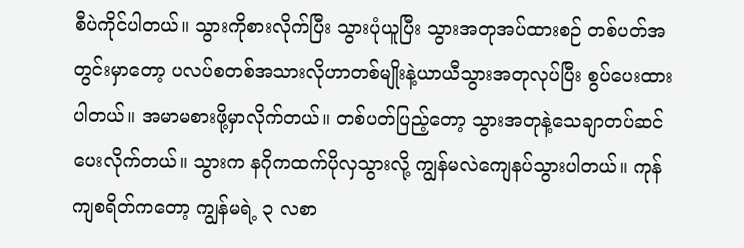စီပဲကိုင်ပါတယ်။ သွားကိုစားလိုက်ပြီး သွားပုံယူပြီး သွားအတုအပ်ထားစဉ် တစ်ပတ်အတွင်းမှာတော့ ပလပ်စတစ်အသားလိုဟာတစ်မျိုးနဲ့ယာယီသွားအတုလုပ်ပြီး စွပ်ပေးထားပါတယ်။ အမာမစားဖို့မှာလိုက်တယ်။ တစ်ပတ်ပြည့်တော့ သွားအတုနဲ့သေချာတပ်ဆင်ပေးလိုက်တယ်။ သွားက နဂိုကထက်ပိုလှသွားလို့ ကျွန်မလဲကျေနပ်သွားပါတယ်။ ကုန်ကျစရိတ်ကတော့ ကျွန်မရဲ့ ၃ လစာ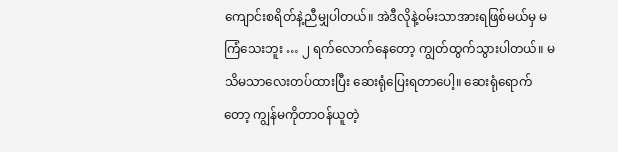ကျောင်းစရိတ်နဲ့ညီမျှပါတယ်။ အဲဒီလိုနဲ့ဝမ်းသာအားရဖြစ်မယ်မှ မကြံသေးဘူး … ၂ ရက်လောက်နေတော့ ကျွတ်ထွက်သွားပါတယ်။ မသိမသာလေးတပ်ထားပြီး ဆေးရုံပြေးရတာပေါ့။ ဆေးရုံရောက်တော့ ကျွန်မကိုတာဝန်ယူတဲ့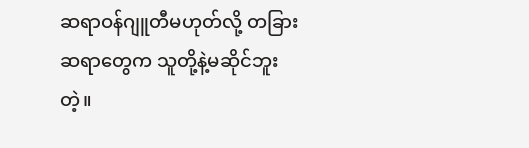ဆရာဝန်ဂျူတီမဟုတ်လို့ တခြားဆရာတွေက သူတို့နဲ့မဆိုင်ဘူးတဲ့။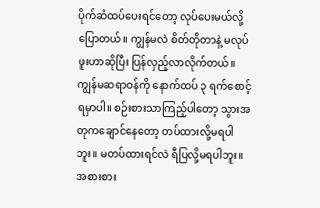ပိုက်ဆံထပ်ပေးရင်တော့ လုပ်ပေးမယ်လို့ပြောတယ်။ ကျွန်မလဲ စိတ်တိုတာနဲ့ မလုပ်ဖူးဟာဆိုပြီး ပြန်လှည့်လာလိုက်တယ်။ ကျွန်မဆရာဝန်ကို နောက်ထပ် ၃ ရက်စောင့်ရမှာပါ။ စဉ်းစားသာကြည့်ပါတော့ သွားအတုကချောင်နေတော့ တပ်ထားလို့မရပါဘူး။ မတပ်ထားရင်လဲ ရီပြလို့မရပါဘူး။ အစားစား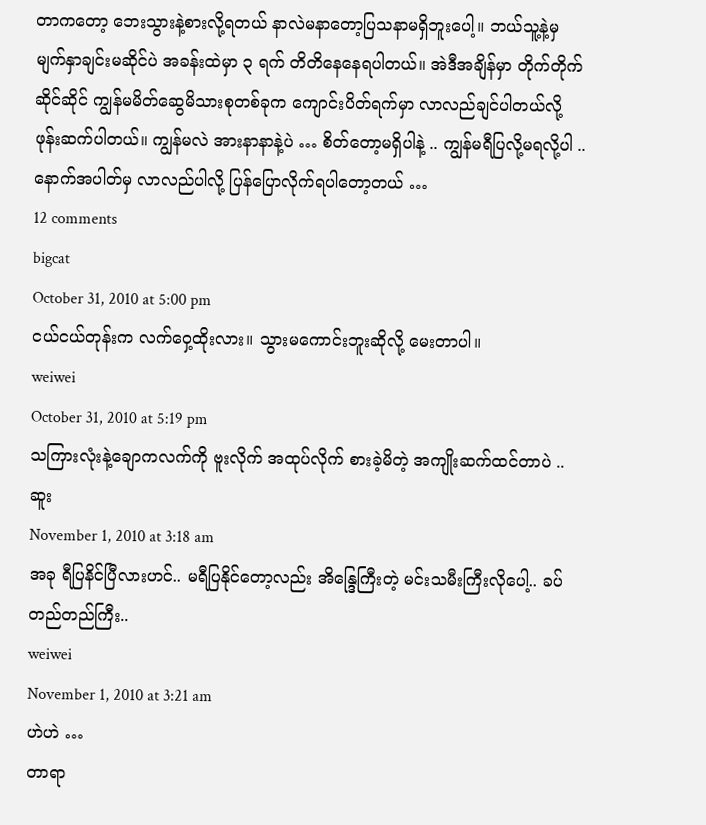တာကတော့ ဘေးသွားနဲ့စားလို့ရတယ် နာလဲမနာတော့ပြသနာမရှိဘူးပေါ့။ ဘယ်သူ့နဲ့မှ မျက်နှာချင်းမဆိုင်ပဲ အခန်းထဲမှာ ၃ ရက် တိတိနေနေရပါတယ်။ အဲဒီအချိန်မှာ တိုက်တိုက်ဆိုင်ဆိုင် ကျွန်မမိတ်ဆွေမိသားစုတစ်ခုက ကျောင်းပိတ်ရက်မှာ လာလည်ချင်ပါတယ်လို့ ဖုန်းဆက်ပါတယ်။ ကျွန်မလဲ အားနာနာနဲ့ပဲ … စိတ်တော့မရှိပါနဲ့ .. ကျွန်မရီပြလို့မရလို့ပါ .. နောက်အပါတ်မှ လာလည်ပါလို့ ပြန်ပြောလိုက်ရပါတော့တယ် …
12 comments
bigcat
October 31, 2010 at 5:00 pm
ငယ်ငယ်တုန်းက လက်ဝှေ့ထိုးလား။ သွားမကောင်းဘူးဆိုလို့ မေးတာပါ။
weiwei
October 31, 2010 at 5:19 pm
သကြားလုံးနဲ့ချောကလက်ကို ဗူးလိုက် အထုပ်လိုက် စားခဲ့မိတဲ့ အကျိုးဆက်ထင်တာပဲ ..
ဆူး
November 1, 2010 at 3:18 am
အခု ရီပြနိင်ပြီလားဟင်.. မရီပြနိုင်တော့လည်း အိန္ဒြေကြီးတဲ့ မင်းသမီးကြီးလိုပေါ့.. ခပ်တည်တည်ကြီး..
weiwei
November 1, 2010 at 3:21 am
ဟဲဟဲ …
တာရာ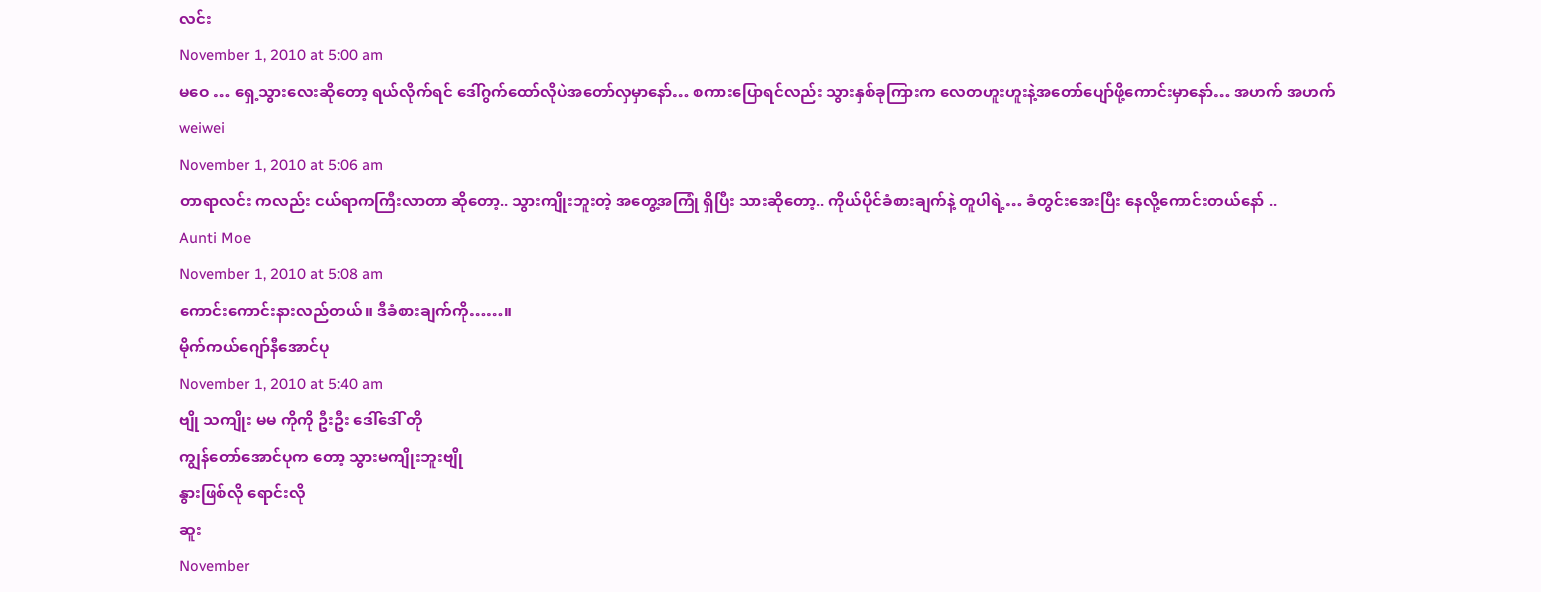လင်း
November 1, 2010 at 5:00 am
မဝေ … ရှေ့သွားလေးဆိုတော့ ရယ်လိုက်ရင် ဒေါ်ဂွက်ထော်လိုပဲအတော်လှမှာနော်… စကားပြောရင်လည်း သွားနှစ်ခုကြားက လေတဟူးဟူးနဲ့အတော်ပျော်ဖို့ကောင်းမှာနော်… အဟက် အဟက်
weiwei
November 1, 2010 at 5:06 am
တာရာလင်း ကလည်း ငယ်ရာကကြီးလာတာ ဆိုတော့.. သွားကျိုးဘူးတဲ့ အတွေ့အကြုံ ရှိပြီး သားဆိုတော့.. ကိုယ်ပိုင်ခံစားချက်နဲ့ တူပါရဲ့… ခံတွင်းအေးပြီး နေလို့ကောင်းတယ်နော် ..
Aunti Moe
November 1, 2010 at 5:08 am
ကောင်းကောင်းနားလည်တယ်။ ဒီခံစားချက်ကို……။
မိုက်ကယ်ဂျော်နီအောင်ပု
November 1, 2010 at 5:40 am
ဗျို သကျိုး မမ ကိုကို ဦးဦး ဒေါ်ဒေါ် တို
ကျွန်တော်အောင်ပုက တော့ သွားမကျိုးဘူးဗျို
နွားဖြစ်လို ရောင်းလို
ဆူး
November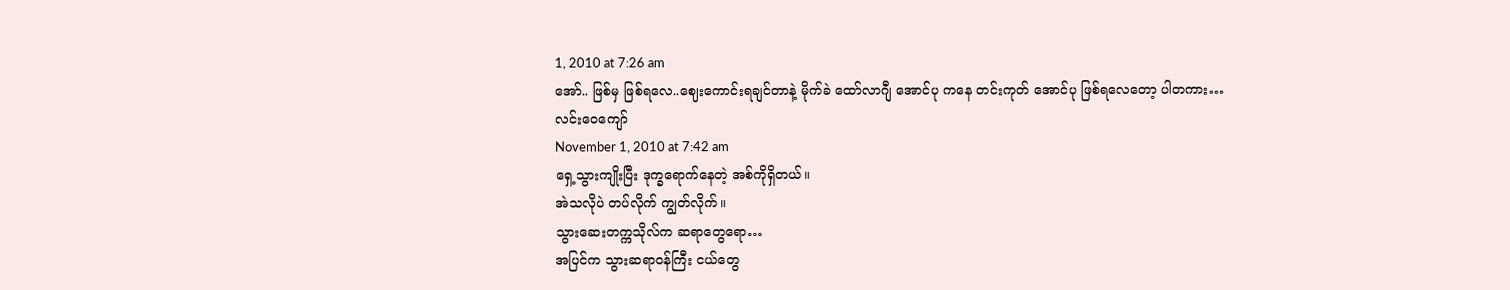1, 2010 at 7:26 am
အော်.. ဖြစ်မှ ဖြစ်ရလေ..ဈေးကောင်းရချင်တာနဲ့ မိုက်ခဲ ထော်လာဂျီ အောင်ပု ကနေ တင်းကုတ် အောင်ပု ဖြစ်ရလေတော့ ပါတကား…
လင်းဝေကျော်
November 1, 2010 at 7:42 am
ရှေ့သွားကျိုးပြီး ဒုက္ခရောက်နေတဲ့ အစ်ကိုရှိတယ်။
အဲသလိုပဲ တပ်လိုက် ကျွတ်လိုက်။
သွားဆေးတက္ကသိုလ်က ဆရာတွေရော…
အပြင်က သွားဆရာဝန်ကြီး ငယ်တွေ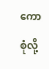ကော စုံလို့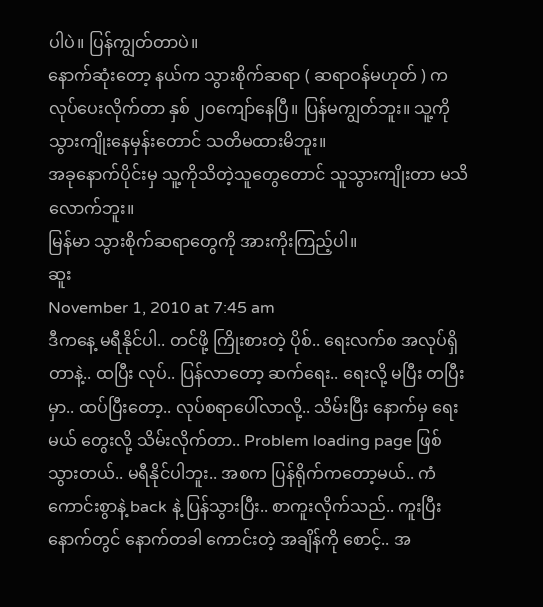ပါပဲ။ ပြန်ကျွတ်တာပဲ။
နောက်ဆုံးတော့ နယ်က သွားစိုက်ဆရာ ( ဆရာဝန်မဟုတ် ) က လုပ်ပေးလိုက်တာ နှစ် ၂ဝကျော်နေပြီ။ ပြန်မကျွတ်ဘူး။ သူ့ကို သွားကျိုးနေမှန်းတောင် သတိမထားမိဘူး။
အခုနောက်ပိုင်းမှ သူ့ကိုသိတဲ့သူတွေတောင် သူသွားကျိုးတာ မသိလောက်ဘူး။
မြန်မာ သွားစိုက်ဆရာတွေကို အားကိုးကြည့်ပါ။
ဆူး
November 1, 2010 at 7:45 am
ဒီကနေ့ မရီနိုင်ပါ.. တင်ဖို့ ကြိုးစားတဲ့ ပိုစ်.. ရေးလက်စ အလုပ်ရှိတာနဲ့.. ထပြီး လုပ်.. ပြန်လာတော့ ဆက်ရေး.. ရေးလို့ မပြီး တပြီးမှာ.. ထပ်ပြီးတော့.. လုပ်စရာပေါ်လာလို့.. သိမ်းပြီး နောက်မှ ရေးမယ် တွေးလို့ သိမ်းလိုက်တာ.. Problem loading page ဖြစ်သွားတယ်.. မရီနိုင်ပါဘူး.. အစက ပြန်ရိုက်ကတော့မယ်.. ကံကောင်းစွာနဲ့ back နဲ့ ပြန်သွားပြီး.. စာကူးလိုက်သည်.. ကူးပြီးနောက်တွင် နောက်တခါ ကောင်းတဲ့ အချိန်ကို စောင့်.. အ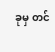ခုမှ တင်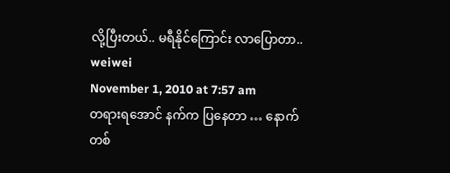လို့ပြီးတယ်.. မရီနိုင်ကြောင်း လာပြောတာ..
weiwei
November 1, 2010 at 7:57 am
တရားရအောင် နက်က ပြနေတာ … နောက်တစ်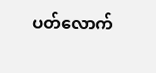ပတ်လောက်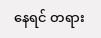နေရင် တရား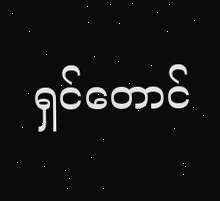ရှင်တောင်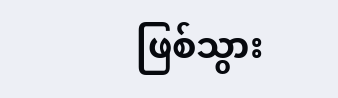ဖြစ်သွား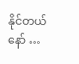နိုင်တယ်နော် …